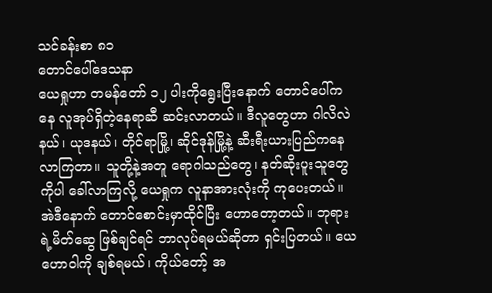သင်ခန်းစာ ၈၁
တောင်ပေါ်ဒေသနာ
ယေရှုဟာ တမန်တော် ၁၂ ပါးကိုရွေးပြီးနောက် တောင်ပေါ်ကနေ လူအုပ်ရှိတဲ့နေရာဆီ ဆင်းလာတယ်။ ဒီလူတွေဟာ ဂါလိလဲနယ်၊ ယုဒနယ်၊ တိုင်ရာမြို့၊ ဆိုင်ဒုန်မြို့နဲ့ ဆီးရီးယားပြည်ကနေ လာကြတာ။ သူတို့နဲ့အတူ ရောဂါသည်တွေ၊ နတ်ဆိုးပူးသူတွေကိုပါ ခေါ်လာကြလို့ ယေရှုက လူနာအားလုံးကို ကုပေးတယ်။ အဲဒီနောက် တောင်စောင်းမှာထိုင်ပြီး ဟောတော့တယ်။ ဘုရားရဲ့မိတ်ဆွေ ဖြစ်ချင်ရင် ဘာလုပ်ရမယ်ဆိုတာ ရှင်းပြတယ်။ ယေဟောဝါကို ချစ်ရမယ်၊ ကိုယ်တော့် အ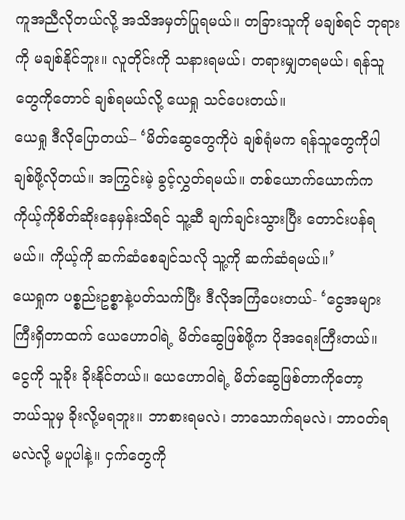ကူအညီလိုတယ်လို့ အသိအမှတ်ပြုရမယ်။ တခြားသူကို မချစ်ရင် ဘုရားကို မချစ်နိုင်ဘူး။ လူတိုင်းကို သနားရမယ်၊ တရားမျှတရမယ်၊ ရန်သူတွေကိုတောင် ချစ်ရမယ်လို့ ယေရှု သင်ပေးတယ်။
ယေရှု ဒီလိုပြောတယ်– ‘မိတ်ဆွေတွေကိုပဲ ချစ်ရုံမက ရန်သူတွေကိုပါ ချစ်ဖို့လိုတယ်။ အကြွင်းမဲ့ ခွင့်လွှတ်ရမယ်။ တစ်ယောက်ယောက်က ကိုယ့်ကိုစိတ်ဆိုးနေမှန်းသိရင် သူ့ဆီ ချက်ချင်းသွားပြီး တောင်းပန်ရမယ်။ ကိုယ့်ကို ဆက်ဆံစေချင်သလို သူ့ကို ဆက်ဆံရမယ်။’
ယေရှုက ပစ္စည်းဥစ္စာနဲ့ပတ်သက်ပြီး ဒီလိုအကြံပေးတယ်- ‘ငွေအများကြီးရှိတာထက် ယေဟောဝါရဲ့ မိတ်ဆွေဖြစ်ဖို့က ပိုအရေးကြီးတယ်။ ငွေကို သူခိုး ခိုးနိုင်တယ်။ ယေဟောဝါရဲ့ မိတ်ဆွေဖြစ်တာကိုတော့ ဘယ်သူမှ ခိုးလို့မရဘူး။ ဘာစားရမလဲ၊ ဘာသောက်ရမလဲ၊ ဘာဝတ်ရမလဲလို့ မပူပါနဲ့။ ငှက်တွေကို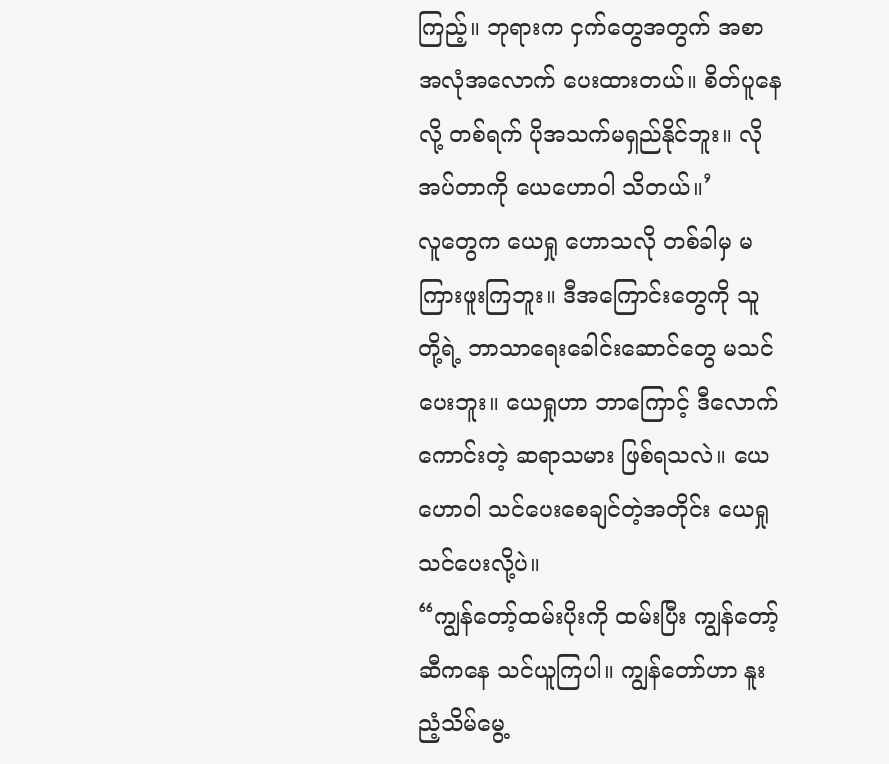ကြည့်။ ဘုရားက ငှက်တွေအတွက် အစာ အလုံအလောက် ပေးထားတယ်။ စိတ်ပူနေလို့ တစ်ရက် ပိုအသက်မရှည်နိုင်ဘူး။ လိုအပ်တာကို ယေဟောဝါ သိတယ်။’
လူတွေက ယေရှု ဟောသလို တစ်ခါမှ မကြားဖူးကြဘူး။ ဒီအကြောင်းတွေကို သူတို့ရဲ့ ဘာသာရေးခေါင်းဆောင်တွေ မသင်ပေးဘူး။ ယေရှုဟာ ဘာကြောင့် ဒီလောက်ကောင်းတဲ့ ဆရာသမား ဖြစ်ရသလဲ။ ယေဟောဝါ သင်ပေးစေချင်တဲ့အတိုင်း ယေရှု သင်ပေးလို့ပဲ။
“ကျွန်တော့်ထမ်းပိုးကို ထမ်းပြီး ကျွန်တော့်ဆီကနေ သင်ယူကြပါ။ ကျွန်တော်ဟာ နူးညံ့သိမ်မွေ့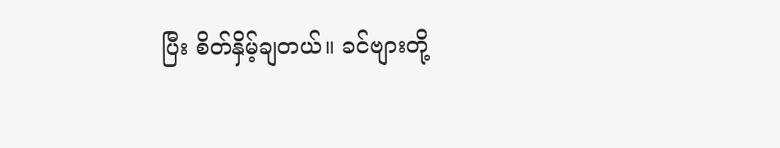ပြီး စိတ်နှိမ့်ချတယ်။ ခင်ဗျားတို့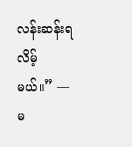လန်းဆန်းရလိမ့်မယ်။” —မ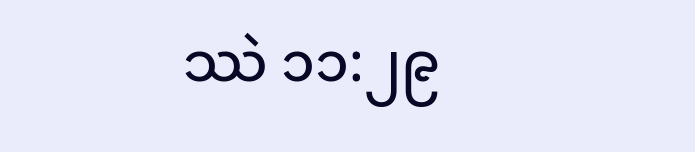ဿဲ ၁၁:၂၉